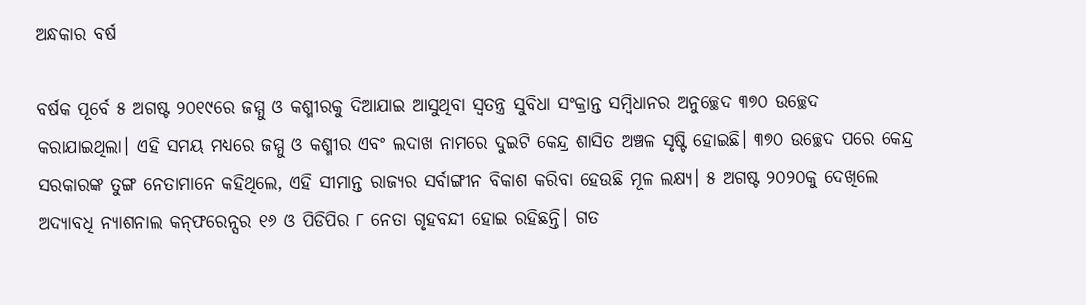ଅନ୍ଧକାର ବର୍ଷ

ବର୍ଷକ ପୂର୍ବେ ୫ ଅଗଷ୍ଟ ୨୦୧୯ରେ ଜମ୍ମୁ ଓ କଶ୍ମୀରକୁ ଦିଆଯାଇ ଆସୁଥିବା ସ୍ବତନ୍ତ୍ର ସୁବିଧା ସଂକ୍ରାନ୍ତ ସମ୍ବିଧାନର ଅନୁଚ୍ଛେଦ ୩୭୦ ଉଚ୍ଛେଦ କରାଯାଇଥିଲା। ଏହି ସମୟ ମଧ୍ୟରେ ଜମ୍ମୁ ଓ କଶ୍ମୀର ଏବଂ ଲଦାଖ ନାମରେ ଦୁଇଟି କେନ୍ଦ୍ର ଶାସିତ ଅଞ୍ଚଳ ସୃଷ୍ଟି ହୋଇଛି। ୩୭୦ ଉଚ୍ଛେଦ ପରେ କେନ୍ଦ୍ର ସରକାରଙ୍କ ତୁଙ୍ଗ ନେତାମାନେ କହିଥିଲେ, ଏହି ସୀମାନ୍ତ ରାଜ୍ୟର ସର୍ବାଙ୍ଗୀନ ବିକାଶ କରିବା ହେଉଛି ମୂଳ ଲକ୍ଷ୍ୟ। ୫ ଅଗଷ୍ଟ ୨୦୨୦କୁ ଦେଖିଲେ ଅଦ୍ୟାବଧି ନ୍ୟାଶନାଲ କନ୍‌ଫରେନ୍ସର ୧୬ ଓ ପିଡିପିର ୮ ନେତା ଗୃହବନ୍ଦୀ ହୋଇ ରହିଛନ୍ତି। ଗତ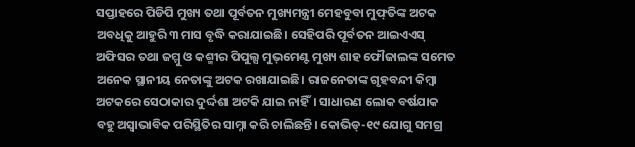ସପ୍ତାହରେ ପିଡିପି ମୁଖ୍ୟ ତଥା ପୂର୍ବତନ ମୁଖ୍ୟମନ୍ତ୍ରୀ ମେହବୁବା ମୁଫ୍‌ତିଙ୍କ ଅଟକ ଅବଧିକୁ ଆହୁରି ୩ ମାସ ବୃଦ୍ଧି କରାଯାଇଛି। ସେହିପରି ପୂର୍ବତନ ଆଇଏଏସ୍‌ ଅଫିସର ତଥା ଜମ୍ମୁ ଓ କଶ୍ମୀର ପିପୁଲ୍ସ ମୁଭ୍‌ମେଣ୍ଟ ମୁଖ୍ୟ ଶାହ ଫୌଜାଲଙ୍କ ସମେତ ଅନେକ ସ୍ଥାନୀୟ ନେତାଙ୍କୁ ଅଟକ ରଖାଯାଇଛି। ରାଜନେତାଙ୍କ ଗୃହବନ୍ଦୀ କିମ୍ବା ଅଟକରେ ସେଠାକାର ଦୁର୍ଦ୍ଦଶା ଅଟକି ଯାଇ ନାହିଁ। ସାଧାରଣ ଲୋକ ବର୍ଷଯାକ ବହୁ ଅସ୍ବାଭାବିକ ପରିସ୍ଥିତିର ସାମ୍ନା କରି ଚାଲିଛନ୍ତି। କୋଭିଡ୍‌-୧୯ ଯୋଗୁ ସମଗ୍ର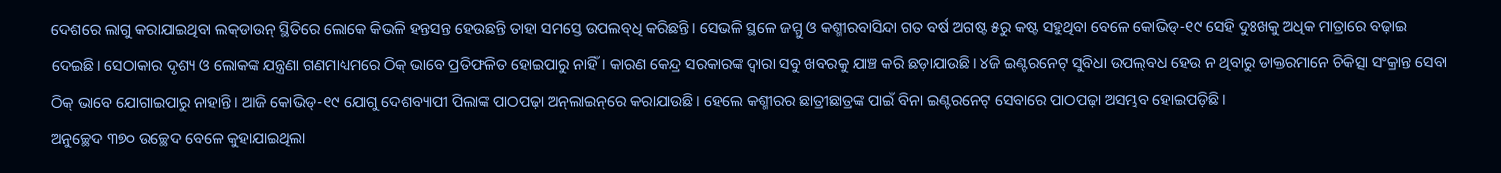ଦେଶରେ ଲାଗୁ କରାଯାଇଥିବା ଲକ୍‌ଡାଉନ୍‌ ସ୍ଥିତିରେ ଲୋକେ କିଭଳି ହନ୍ତସନ୍ତ ହେଉଛନ୍ତି ତାହା ସମସ୍ତେ ଉପଲବ୍‌ଧି କରିଛନ୍ତି। ସେଭଳି ସ୍ଥଳେ ଜମ୍ମୁ ଓ କଶ୍ମୀରବାସିନ୍ଦା ଗତ ବର୍ଷ ଅଗଷ୍ଟ ୫ରୁ କଷ୍ଟ ସହୁଥିବା ବେଳେ କୋଭିଡ୍‌-୧୯ ସେହି ଦୁଃଖକୁ ଅଧିକ ମାତ୍ରାରେ ବଢ଼ାଇ ଦେଇଛି। ସେଠାକାର ଦୃଶ୍ୟ ଓ ଲୋକଙ୍କ ଯନ୍ତ୍ରଣା ଗଣମାଧ୍ୟମରେ ଠିକ୍‌ ଭାବେ ପ୍ରତିଫଳିତ ହୋଇପାରୁ ନାହିଁ। କାରଣ କେନ୍ଦ୍ର ସରକାରଙ୍କ ଦ୍ୱାରା ସବୁ ଖବରକୁ ଯାଞ୍ଚ କରି ଛଡ଼ାଯାଉଛି। ୪ଜି ଇଣ୍ଟରନେଟ୍‌ ସୁବିଧା ଉପଲ୍‌ବଧ ହେଉ ନ ଥିବାରୁ ଡାକ୍ତରମାନେ ଚିକିତ୍ସା ସଂକ୍ରାନ୍ତ ସେବା ଠିକ୍‌ ଭାବେ ଯୋଗାଇପାରୁ ନାହାନ୍ତି। ଆଜି କୋଭିଡ୍‌-୧୯ ଯୋଗୁ ଦେଶବ୍ୟାପୀ ପିଲାଙ୍କ ପାଠପଢ଼ା ଅନ୍‌ଲାଇନ୍‌ରେ କରାଯାଉଛି। ହେଲେ କଶ୍ମୀରର ଛାତ୍ରୀଛାତ୍ରଙ୍କ ପାଇଁ ବିନା ଇଣ୍ଟରନେଟ୍‌ ସେବାରେ ପାଠପଢ଼ା ଅସମ୍ଭବ ହୋଇପଡ଼ିଛି।
ଅନୁଚ୍ଛେଦ ୩୭୦ ଉଚ୍ଛେଦ ବେଳେ କୁହାଯାଇଥିଲା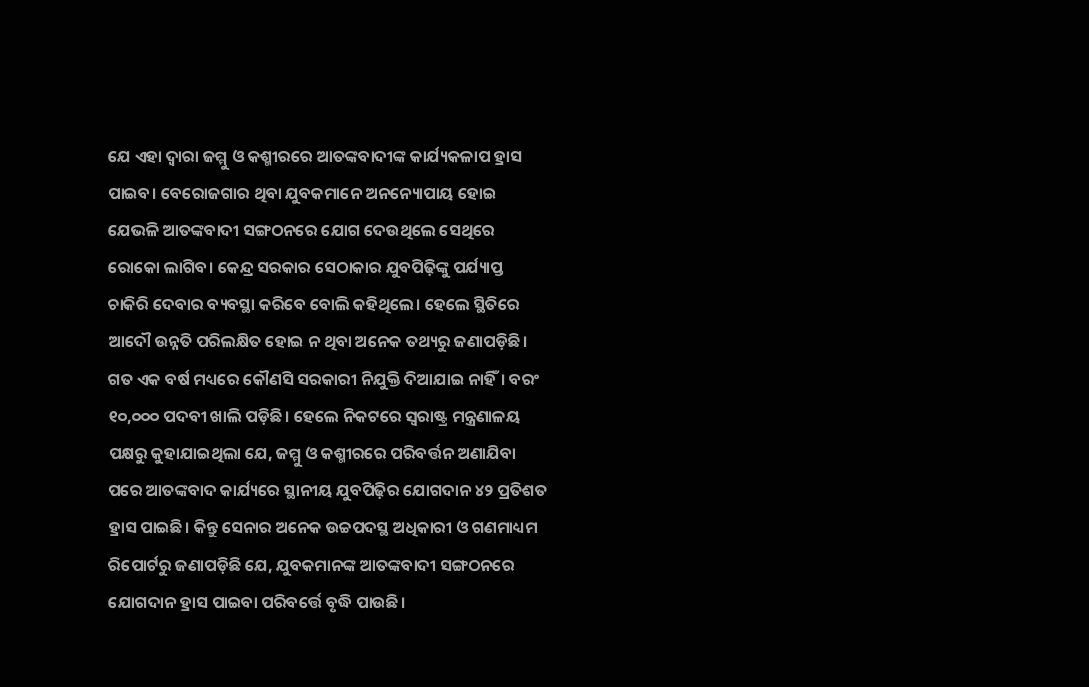ଯେ ଏହା ଦ୍ୱାରା ଜମ୍ମୁ ଓ କଶ୍ମୀରରେ ଆତଙ୍କବାଦୀଙ୍କ କାର୍ଯ୍ୟକଳାପ ହ୍ରାସ ପାଇବ। ବେରୋଜଗାର ଥିବା ଯୁବକମାନେ ଅନନ୍ୟୋପାୟ ହୋଇ ଯେଭଳି ଆତଙ୍କବାଦୀ ସଙ୍ଗଠନରେ ଯୋଗ ଦେଉଥିଲେ ସେଥିରେ ରୋକୋ ଲାଗିବ। କେନ୍ଦ୍ର ସରକାର ସେଠାକାର ଯୁବପିଢ଼ିଙ୍କୁ ପର୍ଯ୍ୟାପ୍ତ ଚାକିରି ଦେବାର ବ୍ୟବସ୍ଥା କରିବେ ବୋଲି କହିଥିଲେ। ହେଲେ ସ୍ଥିତିରେ ଆଦୌ ଉନ୍ନତି ପରିଲକ୍ଷିତ ହୋଇ ନ ଥିବା ଅନେକ ତଥ୍ୟରୁ ଜଣାପଡ଼ିଛି। ଗତ ଏକ ବର୍ଷ ମଧ୍ୟରେ କୌଣସି ସରକାରୀ ନିଯୁକ୍ତି ଦିଆଯାଇ ନାହିଁ। ବରଂ ୧୦,୦୦୦ ପଦବୀ ଖାଲି ପଡ଼ିଛି। ହେଲେ ନିକଟରେ ସ୍ବରାଷ୍ଟ୍ର ମନ୍ତ୍ରଣାଳୟ ପକ୍ଷରୁ କୁହାଯାଇଥିଲା ଯେ, ଜମ୍ମୁ ଓ କଶ୍ମୀରରେ ପରିବର୍ତ୍ତନ ଅଣାଯିବା ପରେ ଆତଙ୍କବାଦ କାର୍ଯ୍ୟରେ ସ୍ଥାନୀୟ ଯୁବପିଢ଼ିର ଯୋଗଦାନ ୪୨ ପ୍ରତିଶତ ହ୍ରାସ ପାଇଛି। କିନ୍ତୁ ସେନାର ଅନେକ ଉଚ୍ଚପଦସ୍ଥ ଅଧିକାରୀ ଓ ଗଣମାଧ୍ୟମ ରିପୋର୍ଟରୁ ଜଣାପଡ଼ିଛି ଯେ, ଯୁବକମାନଙ୍କ ଆତଙ୍କବାଦୀ ସଙ୍ଗଠନରେ ଯୋଗଦାନ ହ୍ରାସ ପାଇବା ପରିବର୍ତ୍ତେ ବୃଦ୍ଧି ପାଉଛି।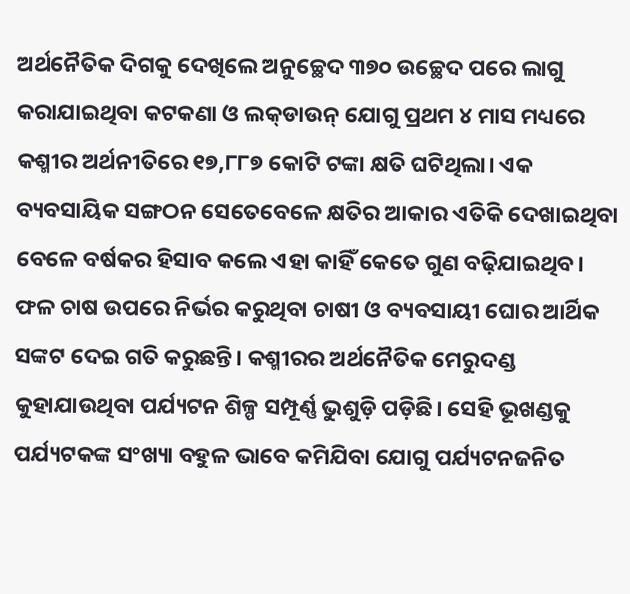ଅର୍ଥନୈତିକ ଦିଗକୁ ଦେଖିଲେ ଅନୁଚ୍ଛେଦ ୩୭୦ ଉଚ୍ଛେଦ ପରେ ଲାଗୁ କରାଯାଇଥିବା କଟକଣା ଓ ଲକ୍‌ଡାଉନ୍‌ ଯୋଗୁ ପ୍ରଥମ ୪ ମାସ ମଧ୍ୟରେ କଶ୍ମୀର ଅର୍ଥନୀତିରେ ୧୭,୮୮୭ କୋଟି ଟଙ୍କା କ୍ଷତି ଘଟିଥିଲା। ଏକ ବ୍ୟବସାୟିକ ସଙ୍ଗଠନ ସେତେବେଳେ କ୍ଷତିର ଆକାର ଏତିକି ଦେଖାଇଥିବା ବେଳେ ବର୍ଷକର ହିସାବ କଲେ ଏହା କାହିଁ କେତେ ଗୁଣ ବଢ଼ିଯାଇଥିବ। ଫଳ ଚାଷ ଉପରେ ନିର୍ଭର କରୁଥିବା ଚାଷୀ ଓ ବ୍ୟବସାୟୀ ଘୋର ଆର୍ଥିକ ସଙ୍କଟ ଦେଇ ଗତି କରୁଛନ୍ତି। କଶ୍ମୀରର ଅର୍ଥନୈତିକ ମେରୁଦଣ୍ଡ କୁହାଯାଉଥିବା ପର୍ଯ୍ୟଟନ ଶିଳ୍ପ ସମ୍ପୂର୍ଣ୍ଣ ଭୁଶୁଡ଼ି ପଡ଼ିଛି। ସେହି ଭୂଖଣ୍ଡକୁ ପର୍ଯ୍ୟଟକଙ୍କ ସଂଖ୍ୟା ବହୁଳ ଭାବେ କମିଯିବା ଯୋଗୁ ପର୍ଯ୍ୟଟନଜନିତ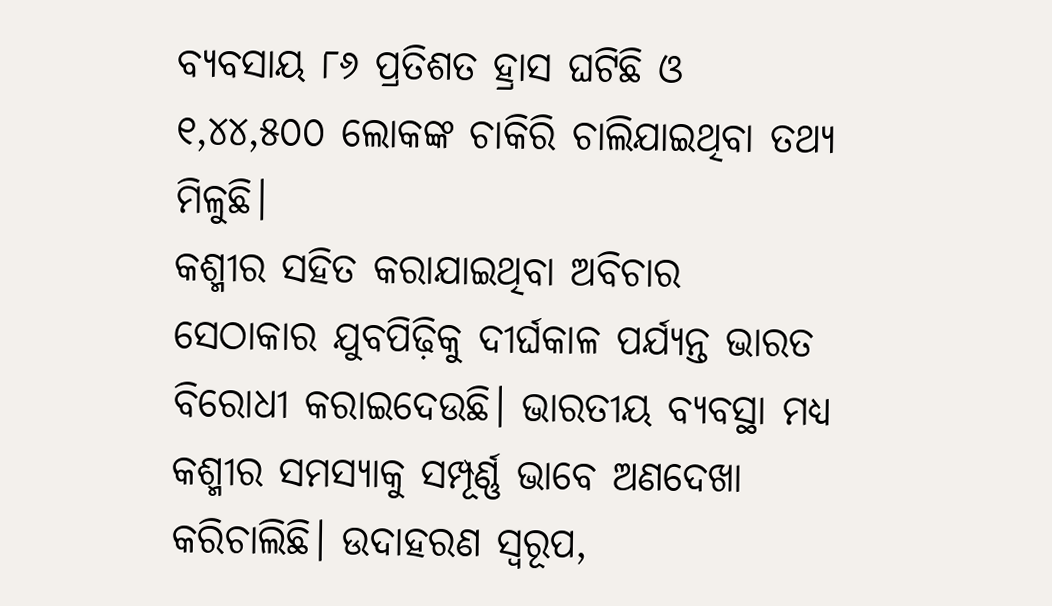ବ୍ୟବସାୟ ୮୬ ପ୍ରତିଶତ ହ୍ରାସ ଘଟିଛି ଓ ୧,୪୪,୫୦୦ ଲୋକଙ୍କ ଚାକିରି ଚାଲିଯାଇଥିବା ତଥ୍ୟ ମିଳୁଛି।
କଶ୍ମୀର ସହିତ କରାଯାଇଥିବା ଅବିଚାର ସେଠାକାର ଯୁବପିଢ଼ିକୁ ଦୀର୍ଘକାଳ ପର୍ଯ୍ୟନ୍ତ ଭାରତ ବିରୋଧୀ କରାଇଦେଉଛି। ଭାରତୀୟ ବ୍ୟବସ୍ଥା ମଧ୍ୟ କଶ୍ମୀର ସମସ୍ୟାକୁ ସମ୍ପୂର୍ଣ୍ଣ ଭାବେ ଅଣଦେଖା କରିଚାଲିଛି। ଉଦାହରଣ ସ୍ବରୂପ,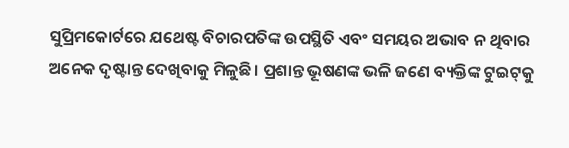ସୁପ୍ରିମକୋର୍ଟରେ ଯଥେଷ୍ଟ ବିଚାରପତିଙ୍କ ଉପସ୍ଥିତି ଏବଂ ସମୟର ଅଭାବ ନ ଥିବାର ଅନେକ ଦୃଷ୍ଟାନ୍ତ ଦେଖିବାକୁ ମିଳୁଛି। ପ୍ରଶାନ୍ତ ଭୂଷଣଙ୍କ ଭଳି ଜଣେ ବ୍ୟକ୍ତିଙ୍କ ଟୁଇଟ୍‌କୁ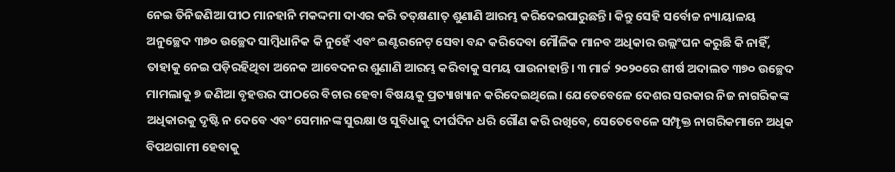ନେଇ ତିନିଜଣିଆ ପୀଠ ମାନହାନି ମକଦ୍ଦମା ଦାଏର କରି ତତ୍‌କ୍ଷଣାତ୍‌ ଶୁଣାଣି ଆରମ୍ଭ କରିଦେଇପାରୁଛନ୍ତି। କିନ୍ତୁ ସେହି ସର୍ବୋଚ୍ଚ ନ୍ୟାୟାଳୟ ଅନୁଚ୍ଛେଦ ୩୭୦ ଉଚ୍ଛେଦ ସାମ୍ବିଧାନିକ କି ନୁହେଁ ଏବଂ ଇଣ୍ଟରନେଟ୍‌ ସେବା ବନ୍ଦ କରିଦେବା ମୌଳିକ ମାନବ ଅଧିକାର ଉଲ୍ଲଂଘନ କରୁଛି କି ନାହିଁ, ତାହାକୁ ନେଇ ପଡ଼ିରହିଥିବା ଅନେକ ଆବେଦନର ଶୁଣାଣି ଆରମ୍ଭ କରିବାକୁ ସମୟ ପାଉନାହାନ୍ତି। ୩ ମାର୍ଚ୍ଚ ୨୦୨୦ରେ ଶୀର୍ଷ ଅଦାଲତ ୩୭୦ ଉଚ୍ଛେଦ ମାମଲାକୁ ୭ ଜଣିଆ ବୃହତ୍ତର ପୀଠରେ ବିଚାର ହେବା ବିଷୟକୁ ପ୍ରତ୍ୟାଖ୍ୟାନ କରିଦେଇଥିଲେ। ଯେତେବେଳେ ଦେଶର ସରକାର ନିଜ ନାଗରିକଙ୍କ ଅଧିକାରକୁ ଦୃଷ୍ଟି ନ ଦେବେ ଏବଂ ସେମାନଙ୍କ ସୁରକ୍ଷା ଓ ସୁବିଧାକୁ ଦୀର୍ଘଦିନ ଧରି ଗୌଣ କରି ରଖିବେ, ସେତେବେଳେ ସମ୍ପୃକ୍ତ ନାଗରିକମାନେ ଅଧିକ ବିପଥଗାମୀ ହେବାକୁ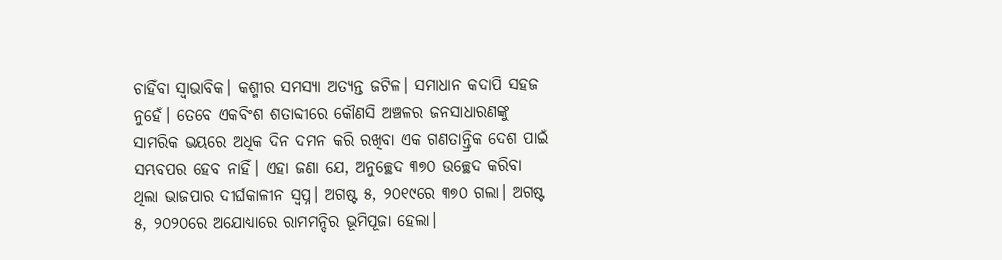ଚାହିଁବା ସ୍ବାଭାବିକ। କଶ୍ମୀର ସମସ୍ୟା ଅତ୍ୟନ୍ତ ଜଟିଳ। ସମାଧାନ କଦାପି ସହଜ ନୁହେଁ। ତେବେ ଏକବିଂଶ ଶତାବ୍ଦୀରେ କୌଣସି ଅଞ୍ଚଳର ଜନସାଧାରଣଙ୍କୁ ସାମରିକ ଭୟରେ ଅଧିକ ଦିନ ଦମନ କରି ରଖିବା ଏକ ଗଣତାନ୍ତ୍ରିକ ଦେଶ ପାଇଁ ସମ୍ଭବପର ହେବ ନାହିଁ। ଏହା ଜଣା ଯେ, ଅନୁଚ୍ଛେଦ ୩୭୦ ଉଚ୍ଛେଦ କରିବା ଥିଲା ଭାଜପାର ଦୀର୍ଘକାଳୀନ ସ୍ବପ୍ନ। ଅଗଷ୍ଟ ୫, ୨୦୧୯ରେ ୩୭୦ ଗଲା। ଅଗଷ୍ଟ ୫, ୨୦୨୦ରେ ଅଯୋଧ୍ୟାରେ ରାମମନ୍ଦିର ଭୂମିପୂଜା ହେଲା।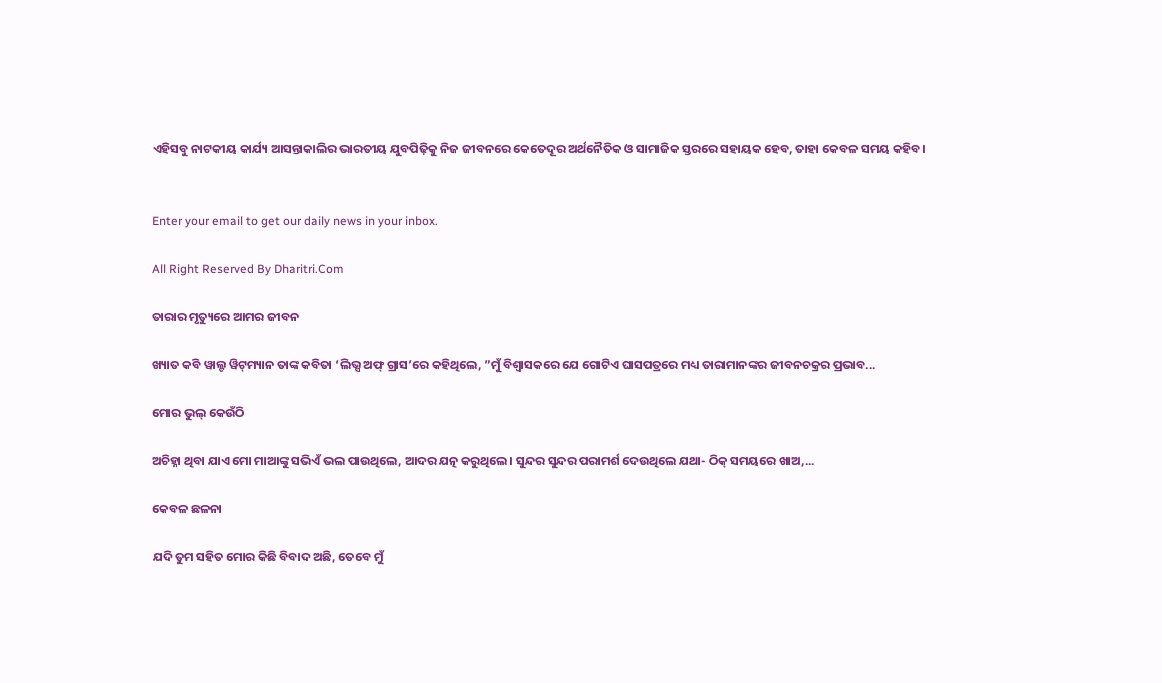ଏହିସବୁ ନାଟକୀୟ କାର୍ଯ୍ୟ ଆସନ୍ତାକାଲିର ଭାରତୀୟ ଯୁବପିଢ଼ିକୁ ନିଜ ଜୀବନରେ କେତେଦୂର ଅର୍ଥନୈତିକ ଓ ସାମାଜିକ ସ୍ତରରେ ସହାୟକ ହେବ, ତାହା କେବଳ ସମୟ କହିବ।


Enter your email to get our daily news in your inbox.

All Right Reserved By Dharitri.Com

ତାରାର ମୃତ୍ୟୁରେ ଆମର ଜୀବନ

ଖ୍ୟାତ କବି ୱାଲ୍ଟ ୱିଟ୍‌ମ୍ୟାନ ତାଙ୍କ କବିତା ‘ଲିଭ୍ସ ଅଫ୍‌ ଗ୍ରାସ’ରେ କହିଥିଲେ, ”ମୁଁ ବିଶ୍ୱାସକରେ ଯେ ଗୋଟିଏ ଘାସପତ୍ରରେ ମଧ୍ୟ ତାରାମାନଙ୍କର ଜୀବନଚକ୍ରର ପ୍ରଭାବ...

ମୋର ଭୁଲ୍‌ କେଉଁଠି

ଅଚିହ୍ନା ଥିବା ଯାଏ ମୋ ମାଆଙ୍କୁ ସଭିଏଁ ଭଲ ପାଉଥିଲେ, ଆଦର ଯତ୍ନ କରୁଥିଲେ। ସୁନ୍ଦର ସୁନ୍ଦର ପରାମର୍ଶ ଦେଉଥିଲେ ଯଥା- ଠିକ୍‌ ସମୟରେ ଖାଅ,...

କେବଳ ଛଳନା

ଯଦି ତୁମ ସହିତ ମୋର କିଛି ବିବାଦ ଅଛି, ତେବେ ମୁଁ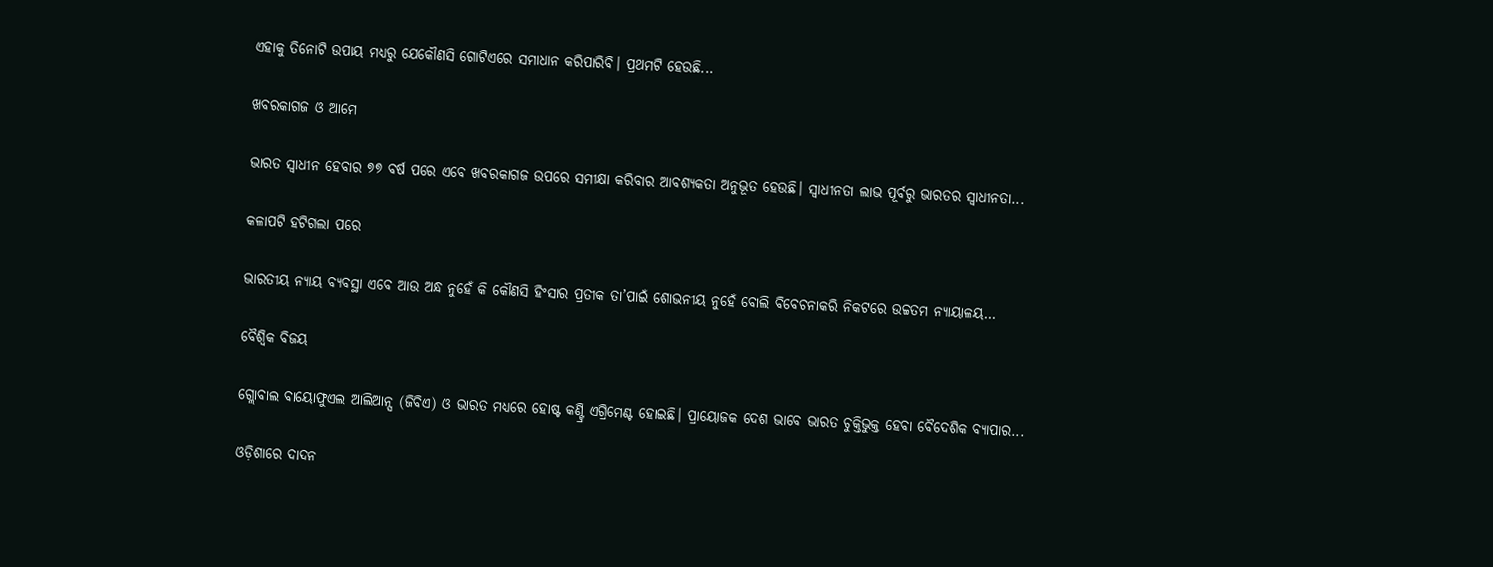ଏହାକୁ ତିନୋଟି ଉପାୟ ମଧ୍ୟରୁ ଯେକୌଣସି ଗୋଟିଏରେ ସମାଧାନ କରିପାରିବି। ପ୍ରଥମଟି ହେଉଛି...

ଖବରକାଗଜ ଓ ଆମେ

ଭାରତ ସ୍ବାଧୀନ ହେବାର ୭୭ ବର୍ଷ ପରେ ଏବେ ଖବରକାଗଜ ଉପରେ ସମୀକ୍ଷା କରିବାର ଆବଶ୍ୟକତା ଅନୁଭୂତ ହେଉଛି। ସ୍ବାଧୀନତା ଲାଭ ପୂର୍ବରୁ ଭାରତର ସ୍ବାଧୀନତା...

କଳାପଟି ହଟିଗଲା ପରେ

ଭାରତୀୟ ନ୍ୟାୟ ବ୍ୟବସ୍ଥା ଏବେ ଆଉ ଅନ୍ଧ ନୁହେଁ କି କୌଣସି ହିଂସାର ପ୍ରତୀକ ତା’ପାଇଁ ଶୋଭନୀୟ ନୁହେଁ ବୋଲି ବିବେଚନାକରି ନିକଟରେ ଉଚ୍ଚତମ ନ୍ୟାୟାଳୟ...

ବୈଶ୍ୱିକ ବିଜୟ

ଗ୍ଲୋବାଲ ବାୟୋଫୁଏଲ ଆଲିଆନ୍ସ (ଜିବିଏ) ଓ ଭାରତ ମଧ୍ୟରେ ହୋଷ୍ଟ କଣ୍ଟ୍ରି ଏଗ୍ରିମେଣ୍ଟ ହୋଇଛି। ପ୍ରାୟୋଜକ ଦେଶ ଭାବେ ଭାରତ ଚୁକ୍ତିଭୁକ୍ତ ହେବା ବୈଦେଶିକ ବ୍ୟାପାର...

ଓଡ଼ିଶାରେ ଦାଦନ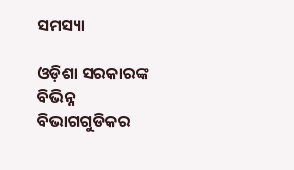ସମସ୍ୟା

ଓଡ଼ିଶା ସରକାରଙ୍କ ବିଭିନ୍ନ ବିଭାଗଗୁଡିକର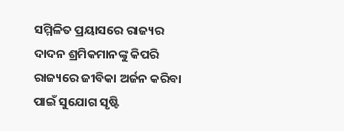ସମ୍ମିଳିତ ପ୍ରୟାସରେ ରାଜ୍ୟର ଦାଦନ ଶ୍ରମିକମାନଙ୍କୁ କିପରି ରାଜ୍ୟରେ ଜୀବିକା ଅର୍ଜନ କରିବା ପାଇଁ ସୁଯୋଗ ସୃଷ୍ଟି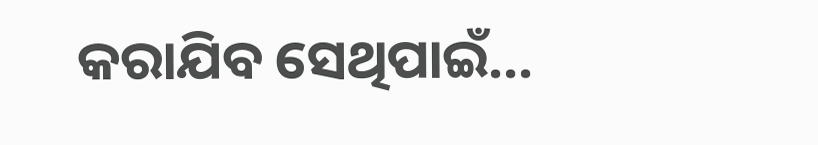କରାଯିବ ସେଥିପାଇଁ...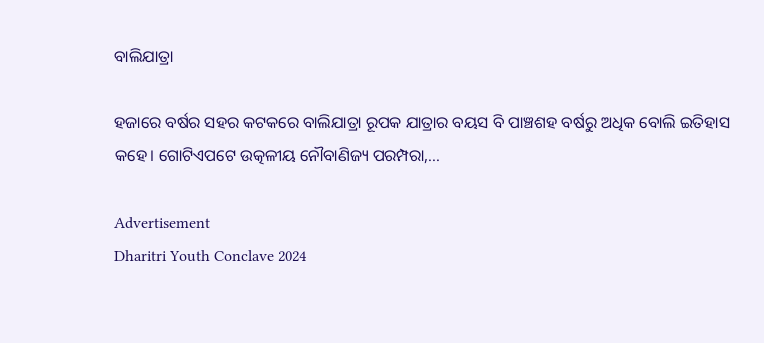ବାଲିଯାତ୍ରା

ହଜାରେ ବର୍ଷର ସହର କଟକରେ ବାଲିଯାତ୍ରା ରୂପକ ଯାତ୍ରାର ବୟସ ବି ପାଞ୍ଚଶହ ବର୍ଷରୁ ଅଧିକ ବୋଲି ଇତିହାସ କହେ। ଗୋଟିଏପଟେ ଉତ୍କଳୀୟ ନୌବାଣିଜ୍ୟ ପରମ୍ପରା,...

Advertisement
Dharitri Youth Conclave 2024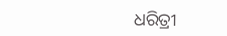ଧରିତ୍ରୀ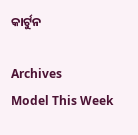କାର୍ଟୁନ

Archives
Model This Week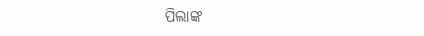ପିଲାଙ୍କ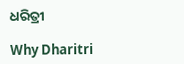ଧରିତ୍ରୀ

Why Dharitri